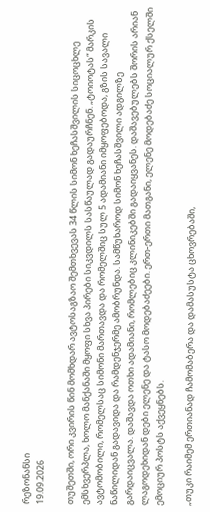რეზონანსი
19.09.2026

თუშეთში, ორი კვირის წინ მომხდარ ავტოსაგზაო შემთხვევას 34 წლის სიმონ ხეჩასშვილის სიცოცხლე ემსხვერპლა, ხოლო მანქანაში მყოფი სხვა პირები სიკვდილს სასწაულად გადაურჩნენ. „ტოიოტას“ მარკის ავტომობილი, რომელსაც სიმონი მართავდა და რომელშიც სულ 5 ადამიანი იმყოფებოდა, გზის სავალი ნაწილიდან გადავიდა და რამდენჯერმე ამობრუნდა. სამწუხაროდ სიმონ ხეჩასშვილი ადგილზე გარდაიცვალა. დაშავდა ოთხი ადამიანი, რომლებიც კლინიკებში გადაიყვანეს. დაშავებულებს შორის არიან ლაგოდეხიდან დები ელენე და ტასო მოდებაძეები. ერთ-ერთი მათგანი, ელენე მოდებაძე სოციალურ ქსელში ემოციურ პოსტს აქვეყნებს.

„თუკი რაიმემ ერთიანად ჩამომაბერა და დამასუსტა ცხოვრებაში,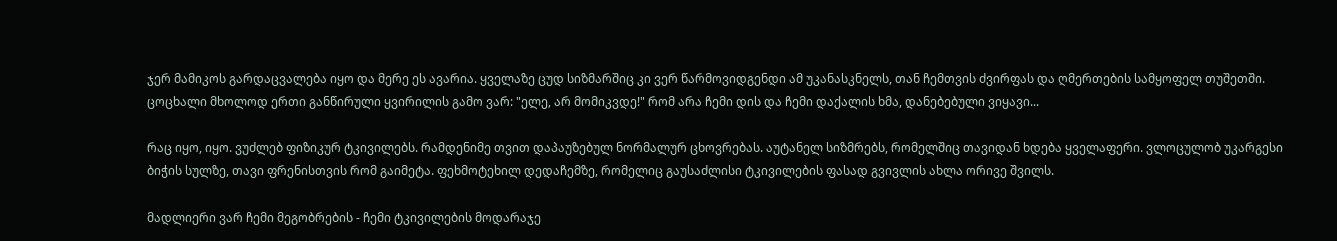ჯერ მამიკოს გარდაცვალება იყო და მერე ეს ავარია. ყველაზე ცუდ სიზმარშიც კი ვერ წარმოვიდგენდი ამ უკანასკნელს, თან ჩემთვის ძვირფას და ღმერთების სამყოფელ თუშეთში. ცოცხალი მხოლოდ ერთი განწირული ყვირილის გამო ვარ: "ელე, არ მომიკვდე!" რომ არა ჩემი დის და ჩემი დაქალის ხმა, დანებებული ვიყავი...

რაც იყო, იყო. ვუძლებ ფიზიკურ ტკივილებს. რამდენიმე თვით დაპაუზებულ ნორმალურ ცხოვრებას. აუტანელ სიზმრებს, რომელშიც თავიდან ხდება ყველაფერი. ვლოცულობ უკარგესი ბიჭის სულზე, თავი ფრენისთვის რომ გაიმეტა. ფეხმოტეხილ დედაჩემზე, რომელიც გაუსაძლისი ტკივილების ფასად გვივლის ახლა ორივე შვილს.

მადლიერი ვარ ჩემი მეგობრების - ჩემი ტკივილების მოდარაჯე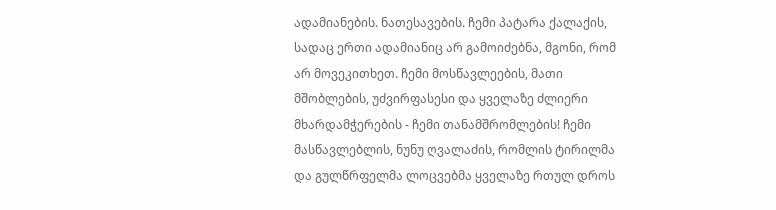ადამიანების. ნათესავების. ჩემი პატარა ქალაქის, სადაც ერთი ადამიანიც არ გამოიძებნა, მგონი, რომ არ მოვეკითხეთ. ჩემი მოსწავლეების, მათი მშობლების, უძვირფასესი და ყველაზე ძლიერი მხარდამჭერების - ჩემი თანამშრომლების! ჩემი მასწავლებლის, ნუნუ ღვალაძის, რომლის ტირილმა და გულწრფელმა ლოცვებმა ყველაზე რთულ დროს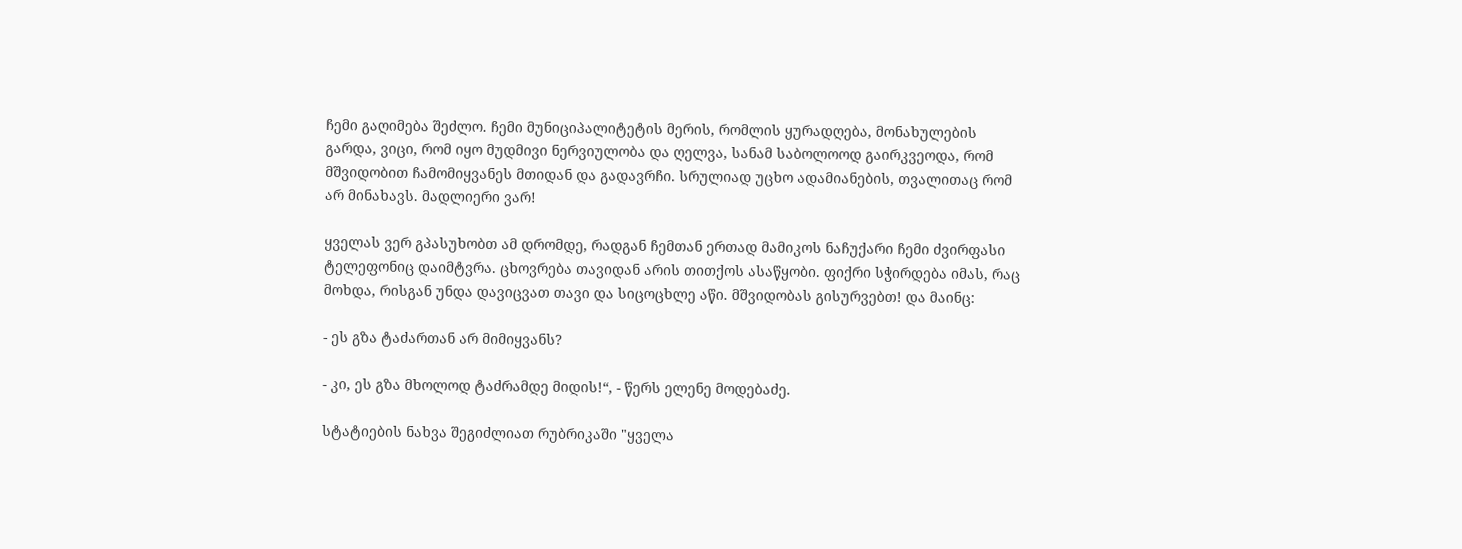ჩემი გაღიმება შეძლო. ჩემი მუნიციპალიტეტის მერის, რომლის ყურადღება, მონახულების გარდა, ვიცი, რომ იყო მუდმივი ნერვიულობა და ღელვა, სანამ საბოლოოდ გაირკვეოდა, რომ მშვიდობით ჩამომიყვანეს მთიდან და გადავრჩი. სრულიად უცხო ადამიანების, თვალითაც რომ არ მინახავს. მადლიერი ვარ!

ყველას ვერ გპასუხობთ ამ დრომდე, რადგან ჩემთან ერთად მამიკოს ნაჩუქარი ჩემი ძვირფასი ტელეფონიც დაიმტვრა. ცხოვრება თავიდან არის თითქოს ასაწყობი. ფიქრი სჭირდება იმას, რაც მოხდა, რისგან უნდა დავიცვათ თავი და სიცოცხლე აწი. მშვიდობას გისურვებთ! და მაინც:

- ეს გზა ტაძართან არ მიმიყვანს?

- კი, ეს გზა მხოლოდ ტაძრამდე მიდის!“, - წერს ელენე მოდებაძე.

სტატიების ნახვა შეგიძლიათ რუბრიკაში "ყველა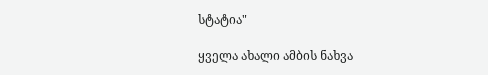სტატია"

ყველა ახალი ამბის ნახვა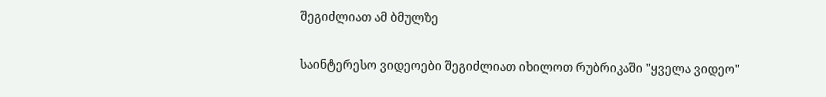შეგიძლიათ ამ ბმულზე

საინტერესო ვიდეოები შეგიძლიათ იხილოთ რუბრიკაში "ყველა ვიდეო"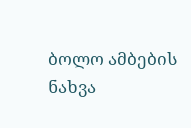ბოლო ამბების ნახვა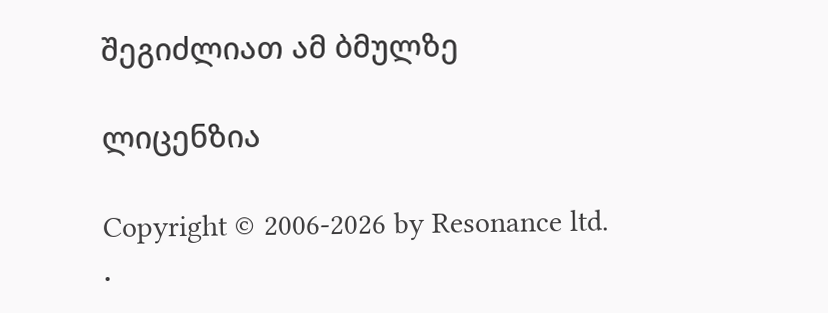შეგიძლიათ ამ ბმულზე

ლიცენზია

Copyright © 2006-2026 by Resonance ltd. .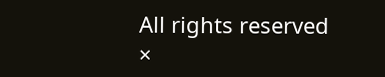All rights reserved
×